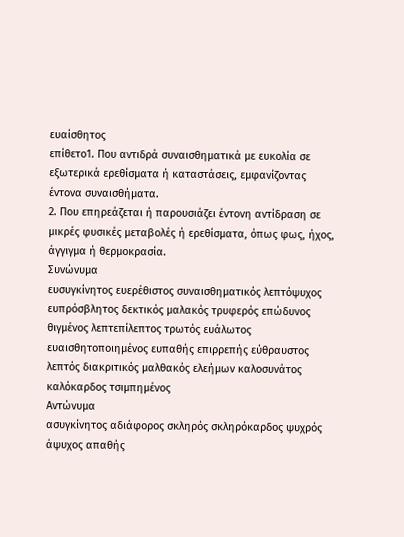ευαίσθητος
επίθετο1. Που αντιδρά συναισθηματικά με ευκολία σε εξωτερικά ερεθίσματα ή καταστάσεις, εμφανίζοντας έντονα συναισθήματα.
2. Που επηρεάζεται ή παρουσιάζει έντονη αντίδραση σε μικρές φυσικές μεταβολές ή ερεθίσματα, όπως φως, ήχος, άγγιγμα ή θερμοκρασία.
Συνώνυμα
ευσυγκίνητος ευερέθιστος συναισθηματικός λεπτόψυχος ευπρόσβλητος δεκτικός μαλακός τρυφερός επώδυνος θιγμένος λεπτεπίλεπτος τρωτός ευάλωτος ευαισθητοποιημένος ευπαθής επιρρεπής εύθραυστος λεπτός διακριτικός μαλθακός ελεήμων καλοσυνάτος καλόκαρδος τσιμπημένος
Αντώνυμα
ασυγκίνητος αδιάφορος σκληρός σκληρόκαρδος ψυχρός άψυχος απαθής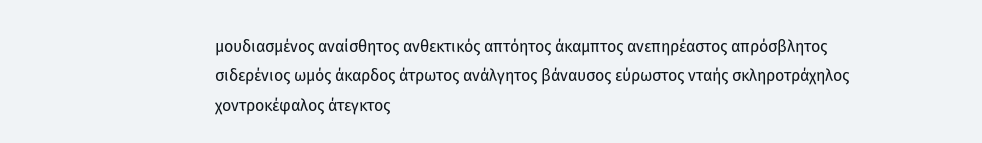μουδιασμένος αναίσθητος ανθεκτικός απτόητος άκαμπτος ανεπηρέαστος απρόσβλητος σιδερένιος ωμός άκαρδος άτρωτος ανάλγητος βάναυσος εύρωστος νταής σκληροτράχηλος χοντροκέφαλος άτεγκτος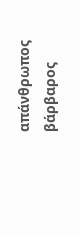απάνθρωπος βάρβαρος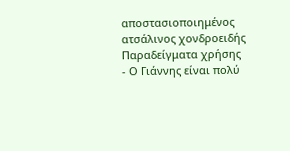αποστασιοποιημένος ατσάλινος χονδροειδής
Παραδείγματα χρήσης
- Ο Γιάννης είναι πολύ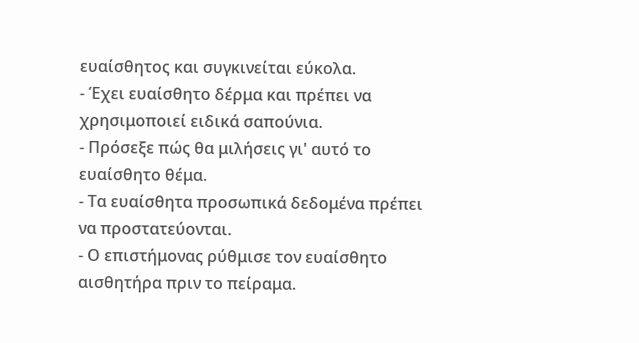ευαίσθητος και συγκινείται εύκολα.
- Έχει ευαίσθητο δέρμα και πρέπει να χρησιμοποιεί ειδικά σαπούνια.
- Πρόσεξε πώς θα μιλήσεις γι' αυτό το ευαίσθητο θέμα.
- Τα ευαίσθητα προσωπικά δεδομένα πρέπει να προστατεύονται.
- Ο επιστήμονας ρύθμισε τον ευαίσθητο αισθητήρα πριν το πείραμα.